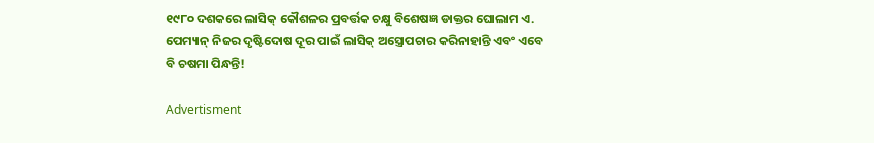୧୯୮୦ ଦଶକରେ ଲାସିକ୍‌ କୌଶଳର ପ୍ରବର୍ତ୍ତକ ଚକ୍ଷୁ ବିଶେଷଜ୍ଞ ଡାକ୍ତର ଘୋଲାମ ଏ. ପେମ୍ୟାନ୍ ନିଜର ଦୃଷ୍ଟିଦୋଷ ଦୂର ପାଇଁ ଲାସିକ୍ ଅସ୍ତ୍ରୋପଚାର କରିନାହାନ୍ତି ଏବଂ ଏବେ ବି ଚଷମା ପିନ୍ଧନ୍ତି!

Advertisment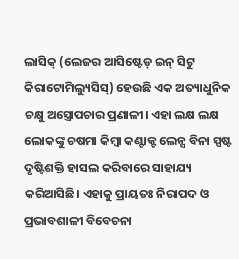ଲାସିକ୍‌ (ଲେଜର ଆସିଷ୍ଟେଡ୍‌ ଇନ୍‌ ସିଟୁ କିରାଟୋମିଲ୍ୟୁସିସ୍‌) ହେଉଛି ଏକ ଅତ୍ୟାଧୁନିକ ଚକ୍ଷୁ ଅସ୍ତ୍ରୋପଚାର ପ୍ରଣାଳୀ। ଏହା ଲକ୍ଷ ଲକ୍ଷ ଲୋକଙ୍କୁ ଚଷମା କିମ୍ବା କଣ୍ଟାକ୍ଟ ଲେନ୍ସ ବିନା ସ୍ପଷ୍ଟ ଦୃଷ୍ଟିଶକ୍ତି ହାସଲ କରିବାରେ ସାହାଯ୍ୟ କରିଆସିଛି। ଏହାକୁ ପ୍ରାୟତଃ ନିରାପଦ ଓ ପ୍ରଭାବଶାଳୀ ବିବେଚନା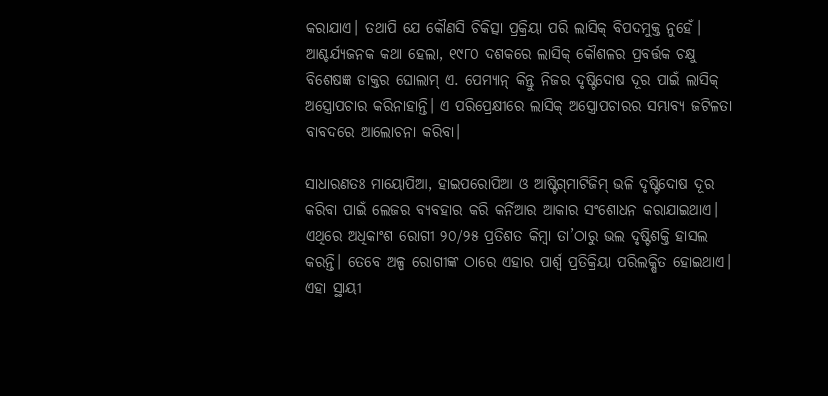କରାଯାଏ। ତଥାପି ଯେ କୌଣସି ଚିକିତ୍ସା ପ୍ରକ୍ରିୟା ପରି ଲାସିକ୍‌ ବିପଦମୁକ୍ତ ନୁହେଁ। ଆଶ୍ଚର୍ଯ୍ୟଜନକ କଥା ହେଲା, ୧୯୮୦ ଦଶକରେ ଲାସିକ୍‌ କୌଶଳର ପ୍ରବର୍ତ୍ତକ ଚକ୍ଷୁ ବିଶେଷଜ୍ଞ ଡାକ୍ତର ଘୋଲାମ୍ ଏ. ପେମ୍ୟାନ୍ କିନ୍ତୁ ନିଜର ଦୃଷ୍ଟିଦୋଷ ଦୂର ପାଇଁ ଲାସିକ୍ ଅସ୍ତ୍ରୋପଚାର କରିନାହାନ୍ତି। ଏ ପରିପ୍ରେକ୍ଷୀରେ ଲାସିକ୍‌ ଅସ୍ତ୍ରୋପଚାରର ସମ୍ଭାବ୍ୟ ଜଟିଳତା ବାବଦରେ ଆଲୋଚନା କରିବା।

ସାଧାରଣତଃ ମାୟୋପିଆ, ହାଇପରୋପିଆ ଓ ଆଷ୍ଟିଗ୍‌ମାଟିଜିମ୍ ଭଳି ଦୃଷ୍ଟିଦୋଷ ଦୂର କରିବା ପାଇଁ ଲେଜର ବ୍ୟବହାର କରି କର୍ନିଆର ଆକାର ସଂଶୋଧନ କରାଯାଇଥାଏ। ଏଥିରେ ଅଧିକାଂଶ ରୋଗୀ ୨୦/୨୫ ପ୍ରତିଶତ କିମ୍ବା ତା’ଠାରୁ ଭଲ ଦୃଷ୍ଟିଶକ୍ତି ହାସଲ କରନ୍ତି। ତେବେ ଅଳ୍ପ ରୋଗୀଙ୍କ ଠାରେ ଏହାର ପାର୍ଶ୍ୱ ପ୍ରତିକ୍ରିୟା ପରିଲକ୍ଷିତ ହୋଇଥାଏ। ଏହା ସ୍ଥାୟୀ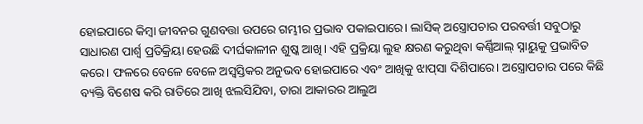ହୋଇପାରେ କିମ୍ବା ଜୀବନର ଗୁଣବତ୍ତା ଉପରେ ଗମ୍ଭୀର ପ୍ରଭାବ ପକାଇପାରେ। ଲାସିକ୍‌ ଅସ୍ତ୍ରୋପଚାର ପରବର୍ତ୍ତୀ ସବୁଠାରୁ ସାଧାରଣ ପାର୍ଶ୍ୱ ପ୍ରତିକ୍ରିୟା ହେଉଛି ଦୀର୍ଘକାଳୀନ ଶୁଷ୍କ ଆଖି। ଏହି ପ୍ରକ୍ରିୟା ଲୁହ କ୍ଷରଣ କରୁଥିବା କର୍ଣ୍ଣିଆଲ୍ ସ୍ନାୟୁକୁ ପ୍ରଭାବିତ କରେ। ଫଳରେ ବେଳେ ବେଳେ ଅସ୍ବସ୍ତିକର ଅନୁଭବ ହୋଇପାରେ ଏବଂ ଆଖିକୁ ଝାପ୍‌ସା ଦିଶିପାରେ। ଅସ୍ତ୍ରୋପଚାର ପରେ କିଛି ବ୍ୟକ୍ତି ବିଶେଷ କରି ରାତିରେ ଆଖି ଝଲସିଯିବା, ତାରା ଆକାରର ଆଲୁଅ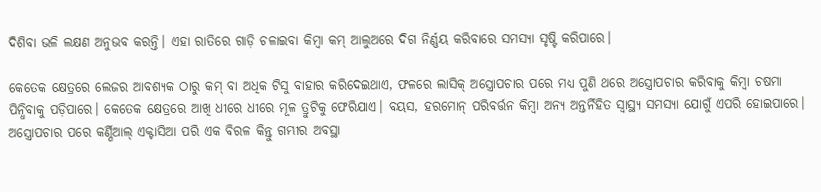ଦିଶିବା ଭଳି ଲକ୍ଷଣ ଅନୁଭବ କରନ୍ତି। ଏହା ରାତିରେ ଗାଡ଼ି ଚଳାଇବା କିମ୍ବା କମ୍ ଆଲୁଅରେ ଦିଗ ନିର୍ଣ୍ଣୟ କରିବାରେ ସମସ୍ୟା ସୃଷ୍ଟି କରିପାରେ।

କେତେକ କ୍ଷେତ୍ରରେ ଲେଜର ଆବଶ୍ୟକ ଠାରୁ କମ୍ ବା ଅଧିକ ଟିସୁ ବାହାର କରିଦେଇଥାଏ, ଫଳରେ ଲାସିକ୍‌ ଅସ୍ତ୍ରୋପଚାର ପରେ ମଧ୍ୟ ପୁଣି ଥରେ ଅସ୍ତ୍ରୋପଚାର କରିବାକୁ କିମ୍ବା ଚଷମା ପିନ୍ଧିବାକୁ ପଡ଼ିପାରେ। କେତେକ କ୍ଷେତ୍ରରେ ଆଖି ଧୀରେ ଧୀରେ ମୂଳ ତ୍ରୁଟିକୁ ଫେରିଯାଏ। ବୟସ, ହରମୋନ୍ ପରିବର୍ତ୍ତନ କିମ୍ବା ଅନ୍ୟ ଅନ୍ତର୍ନିହିତ ସ୍ୱାସ୍ଥ୍ୟ ସମସ୍ୟା ଯୋଗୁଁ ଏପରି ହୋଇପାରେ। ଅସ୍ତ୍ରୋପଚାର ପରେ କର୍ଣ୍ଣିଆଲ୍ ଏକ୍ଟାସିଆ ପରି ଏକ ବିରଳ କିନ୍ତୁ ଗମ୍ଭୀର ଅବସ୍ଥା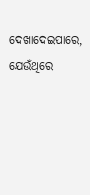ଦେଖାଦେଇପାରେ, ଯେଉଁଥିରେ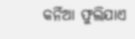କର୍ନିଆ ଫୁଲିଯାଏ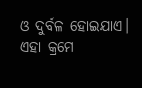ଓ ଦୁର୍ବଳ ହୋଇଯାଏ। ଏହା କ୍ରମେ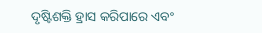ଦୃଷ୍ଟିଶକ୍ତି ହ୍ରାସ କରିପାରେ ଏବଂ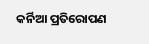କର୍ନିଆ ପ୍ରତିରୋପଣ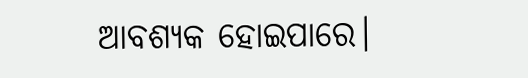ଆବଶ୍ୟକ ହୋଇପାରେ।